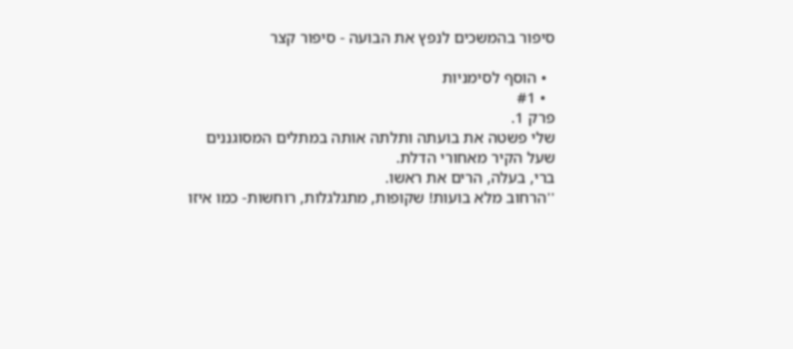סיפור בהמשכים לנפץ את הבועה - סיפור קצר

  • הוסף לסימניות
  • #1
פרק 1.
שלי פשטה את בועתה ותלתה אותה במתלים המסוגננים שעל הקיר מאחורי הדלת.
ברי, בעלה, הרים את ראשו.
''הרחוב מלא בועות! שקופות, מתגלגלות, רוחשות- כמו איזו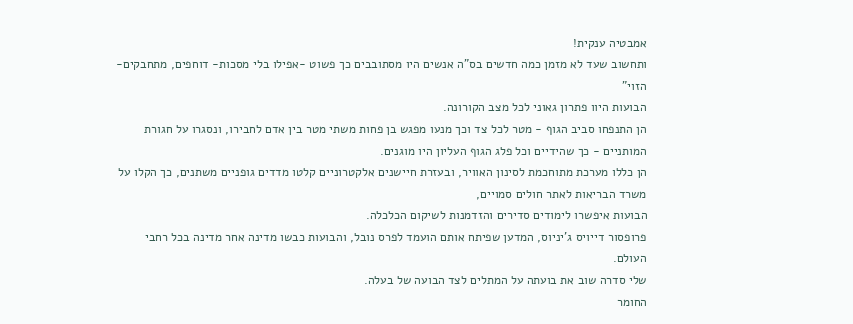אמבטיה ענקית!
ותחשוב שעד לא מזמן כמה חדשים בס"ה אנשים היו מסתובבים כך פשוט -אפילו בלי מסכות- דוחפים, מתחבקים- הזוי"
הבועות היוו פתרון גאוני לכל מצב הקורונה.
הן התנפחו סביב הגוף - מטר לכל צד וכך מנעו מפגש בן פחות משתי מטר בין אדם לחבירו, ונסגרו על חגורת המותניים - כך שהידיים וכל פלג הגוף העליון היו מוגנים.
הן כללו מערכת מתוחכמת לסינון האוויר, ובעזרת חיישנים אלקטרוניים קלטו מדדים גופניים משתנים, כך הקלו על משרד הבריאות לאתר חולים סמויים,
הבועות איפשרו לימודים סדירים והזדמנות לשיקום הכלכלה.
פרופסור דייויס ג'יניוס, המדען שפיתח אותם הועמד לפרס נובל, והבועות כבשו מדינה אחר מדינה בכל רחבי העולם.
שלי סדרה שוב את בועתה על המתלים לצד הבועה של בעלה.
החומר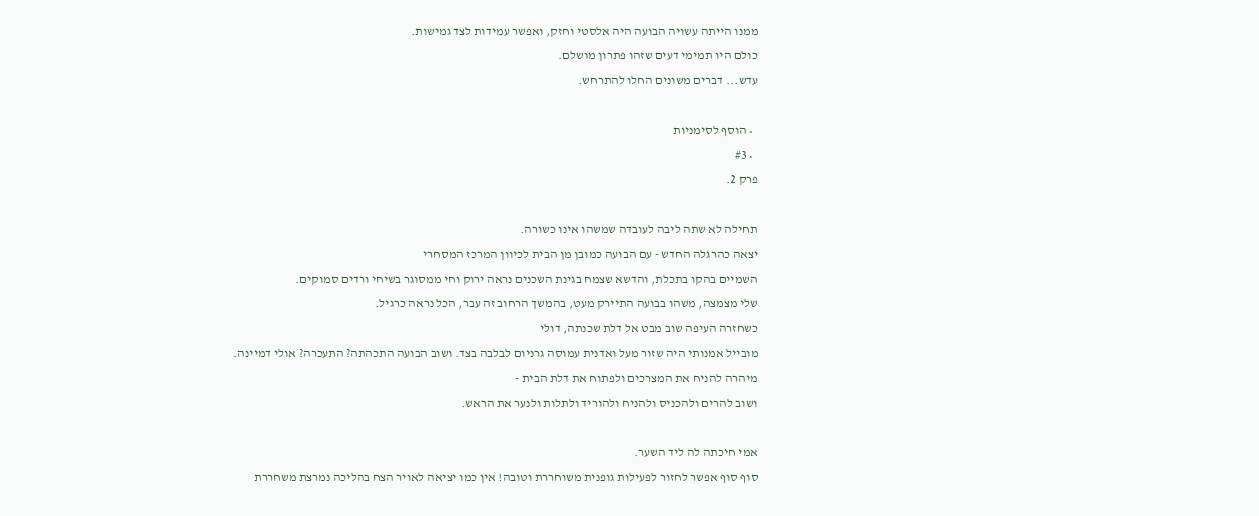ממנו הייתה עשויה הבועה היה אלסטי וחזק, ואפשר עמידות לצד גמישות.
כולם היו תמימי דעים שזהו פתרון מושלם.
עדש... דברים משונים החלו להתרחש.

  • הוסף לסימניות
  • #3
פרק 2.

תחילה לא שתה ליבה לעובדה שמשהו אינו כשורה.
יצאה כהרגלה החדש - עם הבועה כמובן מן הבית לכיוון המרכז המסחרי
השמיים בהקו בתכלת, והדשא שצמח בגינת השכנים נראה ירוק וחי ממסוגר בשיחי ורדים סמוקים.
שלי מצמצה, משהו בבועה התיירק מעט, בהמשך הרחוב זה עבר, הכל נראה כרגיל.
כשחזרה העיפה שוב מבט אל דלת שכנתה, דולי
מובייל אמנותי היה שזור מעל ואדנית עמוסה גרניום לבלבה בצד. ושוב הבועה התכהתה? התעכרה? אולי דמיינה.
מיהרה להניח את המצרכים ולפתוח את דלת הבית -
ושוב להרים ולהכניס ולהניח ולהוריד ולתלות ולנער את הראש.

אמי חיכתה לה ליד השער.
סוף סוף אפשר לחזור לפעילות גופנית משוחררת וטובה! אין כמו יציאה לאויר הצח בהליכה נמרצת משחררת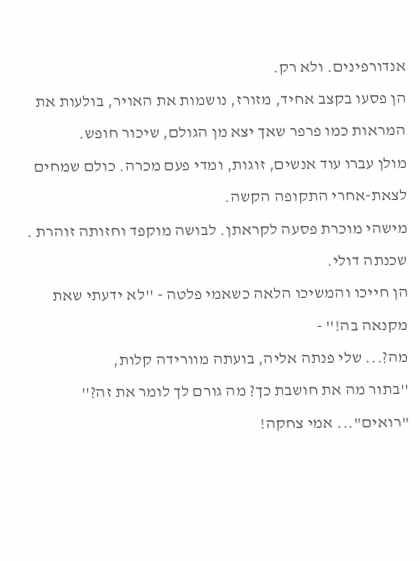אנדורפינים. ולא רק.
הן פסעו בקצב אחיד, מזורז, נושמות את האויר, בולעות את המראות כמו פרפר שאך יצא מן הגולם, שיכור חופש.
מולן עברו עוד אנשים, זוגות, ומדי פעם מכרה. כולם שמחים לצאת-אחרי התקופה הקשה.
מישהי מוכרת פסעה לקראתן. לבושה מוקפד וחזותה זוהרת . שכנתה דולי.
הן חייכו והמשיכו הלאה כשאמי פלטה - ''לא ידעתי שאת מקנאה בה!'' -
מה?... שלי פנתה אליה, בועתה מוורידה קלות,
''בתור מה את חושבת כך? מה גורם לך לומר את זה?''
"רואים"... אמי צחקה!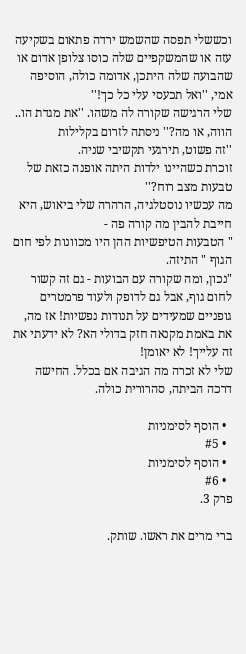וכששלי תפסה שהשמש ירדה פתאום בשקיעה עזה או שהמשקפיים שלה כוסו צלופן אדום או שהבועה שלה היתכן, אדומה כולה, הוסיפה אמי, ''ואל תכעסי עלי כל כך!''
שלי הרגישה שקורה לה משהו. ''את מגדת הו.. הווה, או מה?'' ניסתה לזרום בקלילות
''זה פשוט, תירגעי תקשיבי שניה.
זוכרת כשהיינו ילדות היתה אופנה כזאת של טבעות מצב רוח?''
מה עכשיו נוסטלגיה, הרהרה שלי ביאוש, היא חייבת להבין מה קורה פה -
" הטבעות הטיפשיות ההן היו מכוונות לפי חום הגוף " התיזה.
"נכון, ומה שקורה עם הבועות - גם זה קשור לחום גוף, אבל גם לדופק ולעוד פרמטרים גופניים שמעידים על תנודות נפשיות! אז מה, את באמת מקנאה חזק בדולי הא? לא ידעתי את זה עלייך! לא יאומן!
שלי לא זכרה מה הגיבה אם בכלל. החישה דרכה הביתה, סהרורית כולה.

  • הוסף לסימניות
  • #5
  • הוסף לסימניות
  • #6
פרק 3.

ברי מרים את ראשו. שותק.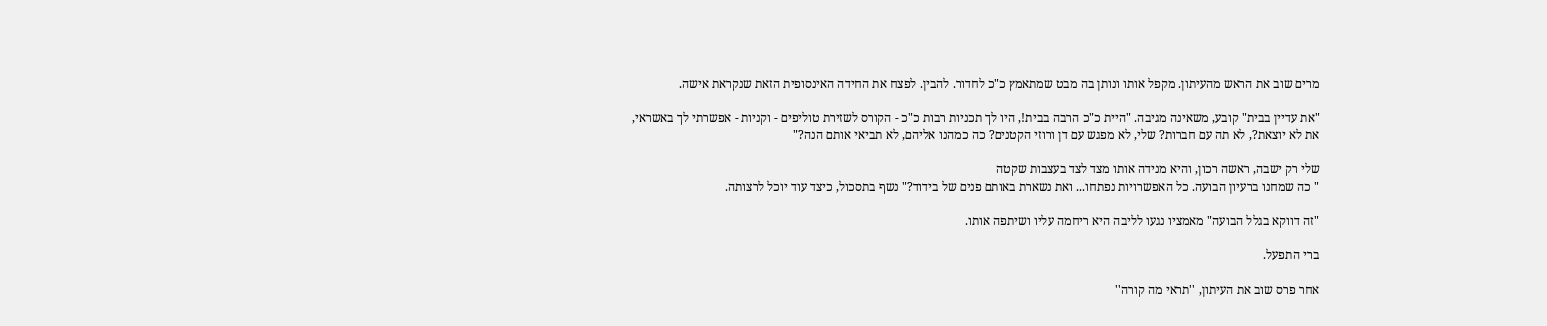מרים שוב את הראש מהעיתון. מקפל אותו ונותן בה מבט שמתאמץ כ"כ לחדור. להבין. לפצח את החידה האינסופית הזאת שנקראת אישה.

"את עדיין בבית" קובע, משאינה מגיבה. "היית כ"כ הרבה בבית!, היו לך תכניות רבות כ"כ - הקורס לשזירת טוליפים - וקניות - אפשרתי לך באשראי, את לא יוצאת?, לא תה עם חברות? שלי, לא מפגש עם דן ורוזי הקטנים? כה כמהנו אליהם, לא תביאי אותם הנה?"

שלי רק ישבה, ראשה רכון, והיא מנידה אותו מצד לצד בעצבות שקטה
" כה שמחנו ברעיון הבועה. כל האפשרויות נפתחו... ואת נשארת באותם פנים של בידוד?" נשף בתסכול, כיצד עוד יוכל לרצותה.

"זה דווקא בגלל הבועה" מאמציו נגעו לליבה היא ריחמה עליו ושיתפה אותו.

ברי התפעל.

אחר פרס שוב את העיתון, ''תראי מה קורה''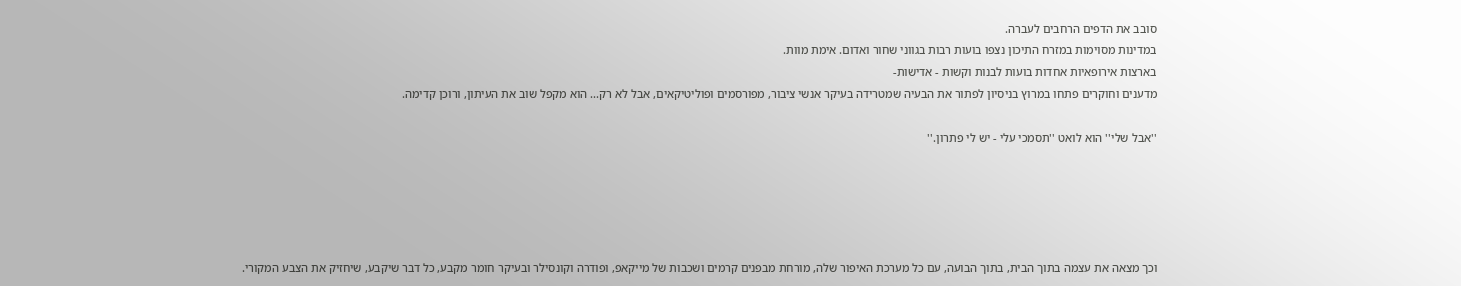סובב את הדפים הרחבים לעברה.
במדינות מסוימות במזרח התיכון נצפו בועות רבות בגווני שחור ואדום. אימת מוות.
בארצות אירופאיות אחדות בועות לבנות וקשות - אדישות-
מדענים וחוקרים פתחו במרוץ בניסיון לפתור את הבעיה שמטרידה בעיקר אנשי ציבור, מפורסמים ופוליטיקאים, אבל לא רק... הוא מקפל שוב את העיתון, ורוכן קדימה.

''אבל שלי'' הוא לואט ''תסמכי עלי - יש לי פתרון.''





וכך מצאה את עצמה בתוך הבית, בתוך הבועה, עם כל מערכת האיפור שלה, מורחת מבפנים קרמים ושכבות של מייקאפ, ופודרה וקונסילר ובעיקר חומר מקבע, כל דבר שיקבע, שיחזיק את הצבע המקורי.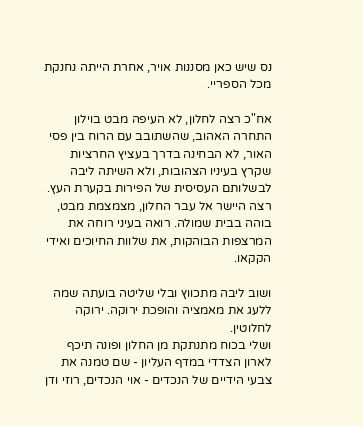נס שיש כאן מסננות אויר, אחרת הייתה נחנקת מכל הספריי.

אח"כ רצה לחלון, לא העיפה מבט בוילון התחרה האהוב, שהשתובב עם הרוח בין פסי האור, לא הבחינה בדרך בעציץ החרציות שקרץ בעיניו הצהובות, ולא השיתה ליבה לבשלותם העסיסית של הפירות בקערת העץ. רצה היישר אל עבר החלון, מצמצמת מבט, בוהה בבית שמולה. רואה בעיני רוחה את המרצפות הבוהקות, את שלוות החיוכים ואידי הקקאו.

ושוב ליבה מתכווץ ובלי שליטה בועתה שמה ללעג את מאמציה והופכת ירוקה. ירוקה לחלוטין.
ושלי בכוח מתנתקת מן החלון ופונה תיכף לארון הצדדי במדף העליון - שם טמנה את צבעי הידיים של הנכדים - אוי הנכדים, רוזי ודן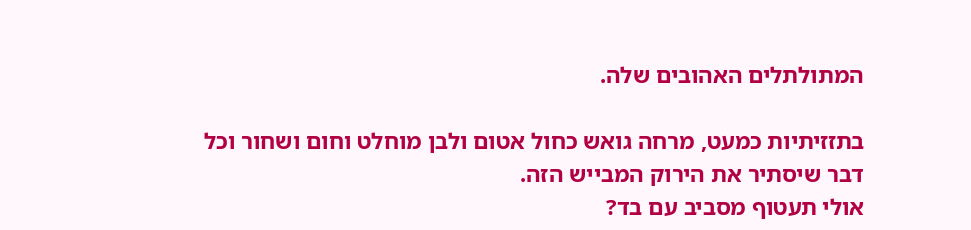המתולתלים האהובים שלה.

בתזזיתיות כמעט, מרחה גואש כחול אטום ולבן מוחלט וחום ושחור וכל דבר שיסתיר את הירוק המבייש הזה.
אולי תעטוף מסביב עם בד?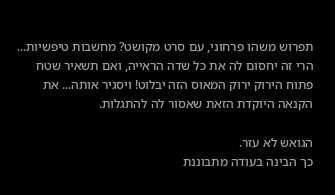תפרוש משהו פרחוני, עם סרט מקושט? מחשבות טיפשיות... הרי זה יחסום לה את כל שדה הראייה, ואם תשאיר שטח פתוח הירוק ירוק המאוס הזה יבלוט! ויסגיר אותה... את הקנאה היוקדת הזאת שאסור לה להתגלות.

הגואש לא עזר.
כך הבינה בעודה מתבוננת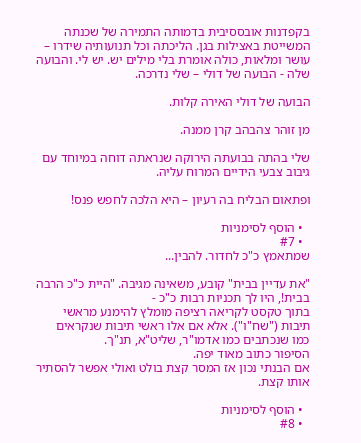בקפדנות אובססיבית בדמותה התמירה של שכנתה המשייטת באצילות בגן. הליכתה וכל תנועותיה שידרו – עושר ומלאות, כולה אומרת בלי מילים יש. יש לי. והבועה שלה - הבועה של דולי – שלי נדרכה.

הבועה של דולי האירה קלות.

מן זוהר צהבהב קרן ממנה.

שלי בהתה בבועתה הירוקה שנראתה דוחה במיוחד עם גיבוב צבעי הידיים המרוח עליה.

ופתאום הבליח בה רעיון – היא הלכה לחפש פנס!

  • הוסף לסימניות
  • #7
שמתאמץ כ"כ לחדור. להבין...

"את עדיין בבית" קובע, משאינה מגיבה. "היית כ"כ הרבה בבית!, היו לך תכניות רבות כ"כ -
בתוך טקסט לקריאה רציפה מומלץ להימנע מראשי תיבות ("שח"ו"). אלא אם אלו ראשי תיבות שנקראים כמו שנכתבים כמו אדמו"ר, שליט"א, תנ"ך.
הסיפור כתוב מאוד יפה.
אם הבנתי נכון אז המסר קצת בולט ואולי אפשר להסתיר אותו קצת.

  • הוסף לסימניות
  • #8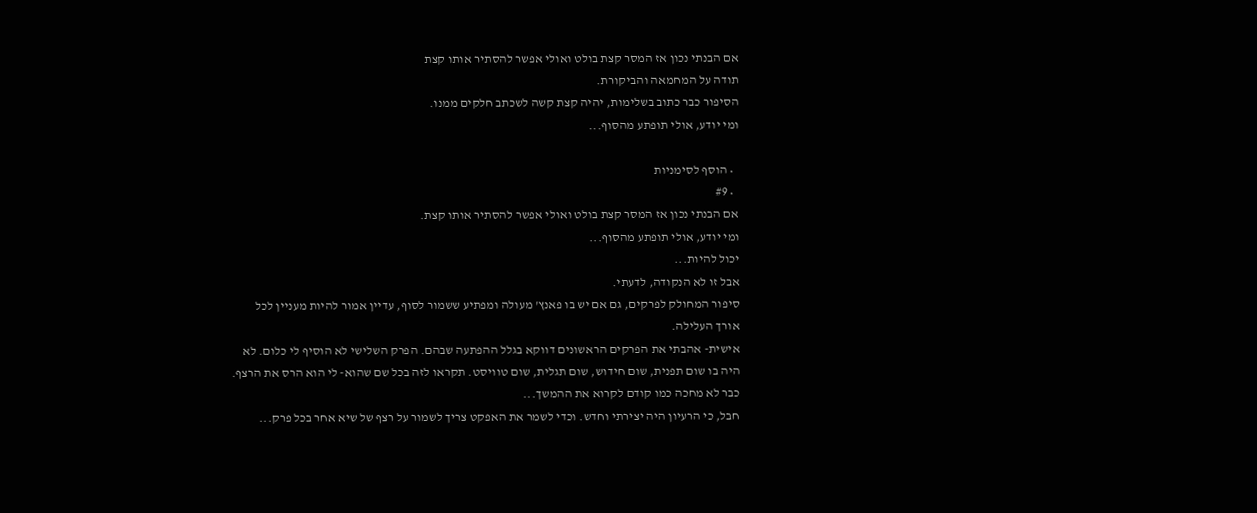אם הבנתי נכון אז המסר קצת בולט ואולי אפשר להסתיר אותו קצת
תודה על המחמאה והביקורת.
הסיפור כבר כתוב בשלימות, יהיה קצת קשה לשכתב חלקים ממנו.
ומי יודע, אולי תופתע מהסוף...

  • הוסף לסימניות
  • #9
אם הבנתי נכון אז המסר קצת בולט ואולי אפשר להסתיר אותו קצת.
ומי יודע, אולי תופתע מהסוף...
יכול להיות...
אבל זו לא הנקודה, לדעתי.
סיפור המחולק לפרקים, גם אם יש בו פאנץ' מעולה ומפתיע ששמור לסוף, עדיין אמור להיות מעניין לכל אורך העלילה.
אישית- אהבתי את הפרקים הראשונים דווקא בגלל ההפתעה שבהם. הפרק השלישי לא הוסיף לי כלום. לא היה בו שום תפנית, שום חידוש, שום תגלית, שום טוויסט. תקראו לזה בכל שם שהוא- לי הוא הרס את הרצף. כבר לא מחכה כמו קודם לקרוא את ההמשך...
חבל, כי הרעיון היה יצירתי וחדש. וכדי לשמר את האפקט צריך לשמור על רצף של שיא אחר בכל פרק...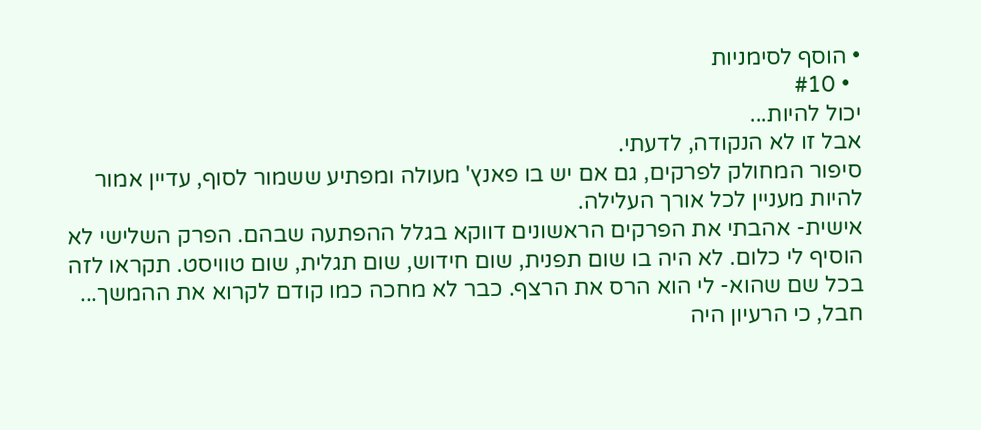• הוסף לסימניות
  • #10
יכול להיות...
אבל זו לא הנקודה, לדעתי.
סיפור המחולק לפרקים, גם אם יש בו פאנץ' מעולה ומפתיע ששמור לסוף, עדיין אמור להיות מעניין לכל אורך העלילה.
אישית- אהבתי את הפרקים הראשונים דווקא בגלל ההפתעה שבהם. הפרק השלישי לא הוסיף לי כלום. לא היה בו שום תפנית, שום חידוש, שום תגלית, שום טוויסט. תקראו לזה בכל שם שהוא- לי הוא הרס את הרצף. כבר לא מחכה כמו קודם לקרוא את ההמשך...
חבל, כי הרעיון היה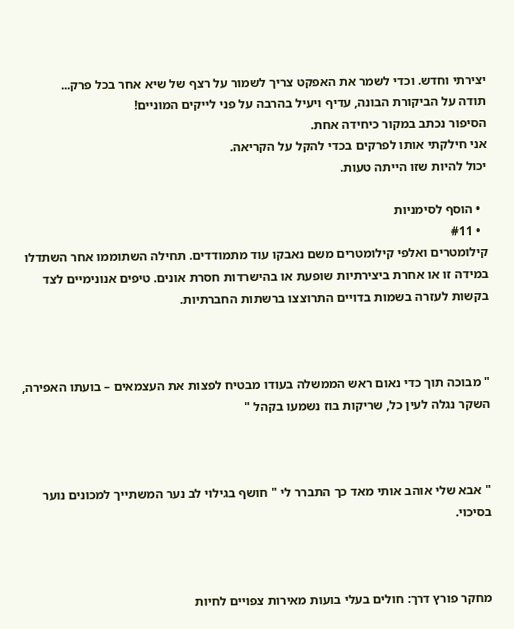יצירתי וחדש. וכדי לשמר את האפקט צריך לשמור על רצף של שיא אחר בכל פרק...
תודה על הביקורת הבונה, עדיף ויעיל בהרבה על פני לייקים המוניים!
הסיפור נכתב במקור כיחידה אחת.
אני חילקתי אותו לפרקים בכדי להקל על הקריאה.
יכול להיות שזו הייתה טעות.

  • הוסף לסימניות
  • #11
קילומטרים ואלפי קילומטרים משם נאבקו עוד מתמודדים. תחילה השתוממו אחר השתדלו במידה זו או אחרת ביצירתיות שופעת או בהישרדות חסרת אונים. טיפים אנונימיים לצד בקשות לעזרה בשמות בדויים התרוצצו ברשתות החברתיות.



" מבוכה תוך כדי נאום ראש הממשלה בעודו מבטיח לפצות את העצמאים – בועתו האפירה, השקר נגלה לעין כל, שריקות בוז נשמעו בקהל "



" אבא שלי אוהב אותי מאד כך התברר לי " חושף בגילוי לב נער המשתייך למכונים נוער בסיכוי.



מחקר פורץ דרך: חולים בעלי בועות מאירות צפויים לחיות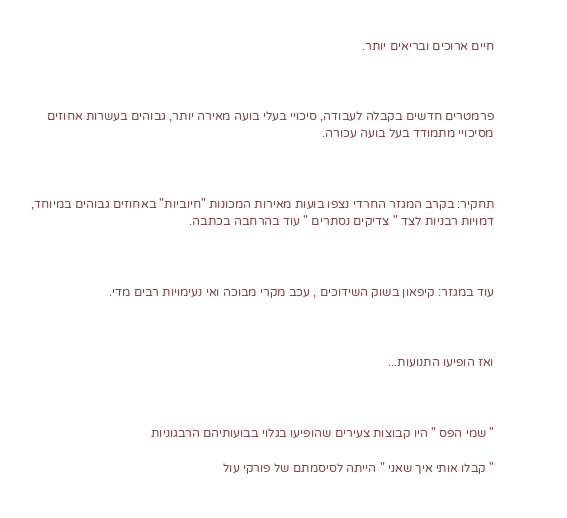חיים ארוכים ובריאים יותר.



פרמטרים חדשים בקבלה לעבודה, סיכויי בעלי בועה מאירה יותר, גבוהים בעשרות אחוזים מסיכויי מתמודד בעל בועה עכורה.



תחקיר: בקרב המגזר החרדי נצפו בועות מאירות המכונות "חיוביות" באחוזים גבוהים במיוחד, דמויות רבניות לצד " צדיקים נסתרים " עוד בהרחבה בכתבה.



עוד במגזר: קיפאון בשוק השידוכים , עכב מקרי מבוכה ואי נעימויות רבים מדי.



ואז הופיעו התנועות...



" שמי הפס " היו קבוצות צעירים שהופיעו בגלוי בבועותיהם הרבגוניות

" קבלו אותי איך שאני " הייתה לסיסמתם של פורקי עול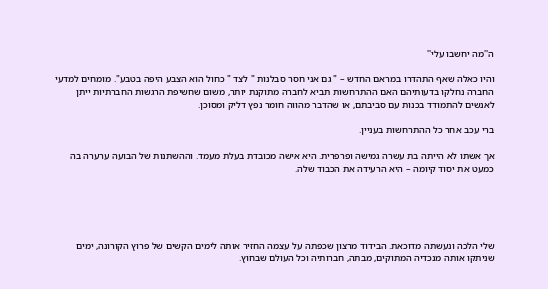ה''מה יחשבו עלי''

והיו כאלה שאף התהדרו במראם החדש – " גם אני חסר סבלנות " לצד " כחול הוא הצבע היפה בטבע". מומחים למדעי החברה נחלקו בדעותיהם האם ההתרחשות תביא לחברה מתוקנת יותר, משום שחשיפת הרגשות החברתיות ייתן לאנשים להתמודד בכנות עם סביבתם, או שהדבר מהווה חומר נפץ דליק ומסוכן.

ברי עכב אחר כל ההתרחשות בעניין.

אך אשתו לא הייתה בת עשרה גמישה ופרפרית. היא אישה מכובדת בעלת מעמד. וההשתנות של הבועה ערערה בה כמעט את יסוד קיומה – היא הרעידה את הכבוד שלה.





שלי הלכה ונעשתה מדוכאת. הבידוד מרצון שכפתה על עצמה החזיר אותה לימים הקשים של פרוץ הקורונה, ימים שניתקו אותה מנכדיה המתוקים, מבתה, חברותיה וכל העולם שבחוץ.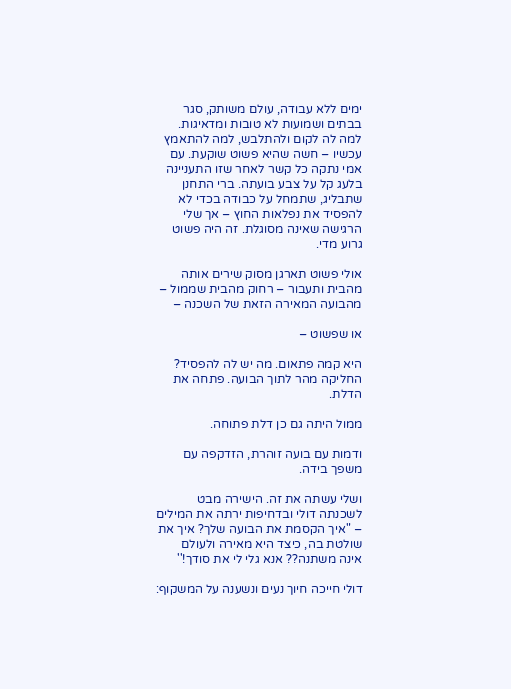ימים ללא עבודה, עולם משותק, סגר בבתים ושמועות לא טובות ומדאיגות. למה לה לקום ולהתלבש, למה להתאמץ עכשיו – חשה שהיא פשוט שוקעת. עם אמי נתקה כל קשר לאחר שזו התעניינה בלעג קל על צבע בועתה. ברי התחנן שתבליג, שתמחל על כבודה בכדי לא להפסיד את נפלאות החוץ – אך שלי הרגישה שאינה מסוגלת. זה היה פשוט גרוע מדי.

אולי פשוט תארגן מסוק שירים אותה מהבית ותעבור – רחוק מהבית שממול – מהבועה המאירה הזאת של השכנה –

או שפשוט –

היא קמה פתאום. מה יש לה להפסיד? החליקה מהר לתוך הבועה. פתחה את הדלת.

ממול היתה גם כן דלת פתוחה.

ודמות עם בועה זוהרת, הזדקפה עם משפך בידה.

ושלי עשתה את זה. הישירה מבט לשכנתה דולי ובדחיפות ירתה את המילים – "איך הקסמת את הבועה שלך? איך את שולטת בה, כיצד היא מאירה ולעולם אינה משתנה?? אנא גלי לי את סודך!''

דולי חייכה חיוך נעים ונשענה על המשקוף: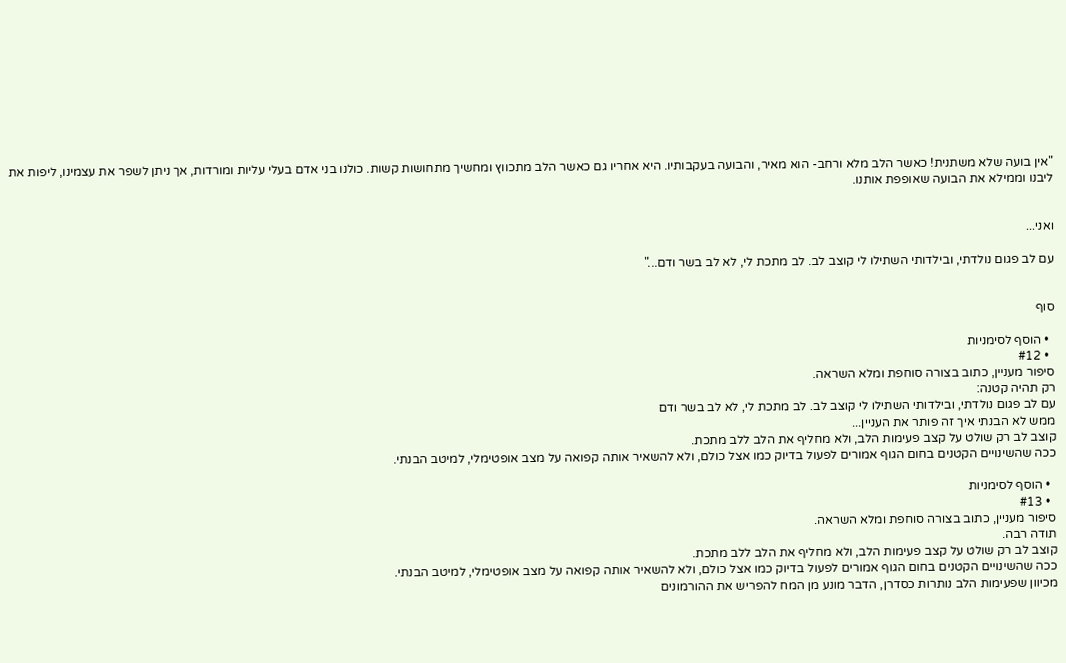"אין בועה שלא משתנית! כאשר הלב מלא ורחב- הוא מאיר, והבועה בעקבותיו. היא אחריו גם כאשר הלב מתכווץ ומחשיך מתחושות קשות. כולנו בני אדם בעלי עליות ומורדות, אך ניתן לשפר את עצמינו, ליפות את ליבנו וממילא את הבועה שאופפת אותנו.


ואני...

עם לב פגום נולדתי, ובילדותי השתילו לי קוצב לב. לב מתכת לי, לא לב בשר ודם..."


סוף

  • הוסף לסימניות
  • #12
סיפור מעניין, כתוב בצורה סוחפת ומלא השראה.
רק תהיה קטנה:
עם לב פגום נולדתי, ובילדותי השתילו לי קוצב לב. לב מתכת לי, לא לב בשר ודם
ממש לא הבנתי איך זה פותר את העניין...
קוצב לב רק שולט על קצב פעימות הלב, ולא מחליף את הלב ללב מתכת.
ככה שהשינויים הקטנים בחום הגוף אמורים לפעול בדיוק כמו אצל כולם, ולא להשאיר אותה קפואה על מצב אופטימלי, למיטב הבנתי.

  • הוסף לסימניות
  • #13
סיפור מעניין, כתוב בצורה סוחפת ומלא השראה.
תודה רבה.
קוצב לב רק שולט על קצב פעימות הלב, ולא מחליף את הלב ללב מתכת.
ככה שהשינויים הקטנים בחום הגוף אמורים לפעול בדיוק כמו אצל כולם, ולא להשאיר אותה קפואה על מצב אופטימלי, למיטב הבנתי.
מכיוון שפעימות הלב נותרות כסדרן, הדבר מונע מן המח להפריש את ההורמונים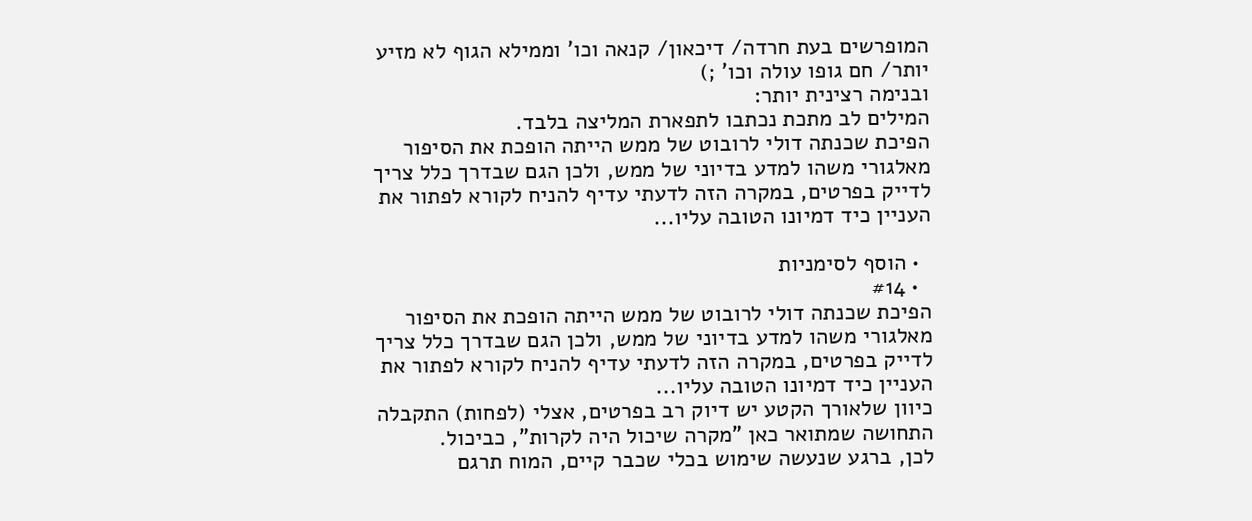המופרשים בעת חרדה/ דיכאון/ קנאה וכו' וממילא הגוף לא מזיע יותר/ חם גופו עולה וכו' ;)
ובנימה רצינית יותר:
המילים לב מתכת נכתבו לתפארת המליצה בלבד.
הפיכת שכנתה דולי לרובוט של ממש הייתה הופכת את הסיפור מאלגורי משהו למדע בדיוני של ממש, ולכן הגם שבדרך כלל צריך לדייק בפרטים, במקרה הזה לדעתי עדיף להניח לקורא לפתור את העניין כיד דמיונו הטובה עליו...

  • הוסף לסימניות
  • #14
הפיכת שכנתה דולי לרובוט של ממש הייתה הופכת את הסיפור מאלגורי משהו למדע בדיוני של ממש, ולכן הגם שבדרך כלל צריך לדייק בפרטים, במקרה הזה לדעתי עדיף להניח לקורא לפתור את העניין כיד דמיונו הטובה עליו...
כיוון שלאורך הקטע יש דיוק רב בפרטים, אצלי (לפחות) התקבלה התחושה שמתואר כאן "מקרה שיכול היה לקרות", כביכול.
לכן, ברגע שנעשה שימוש בכלי שכבר קיים, המוח תרגם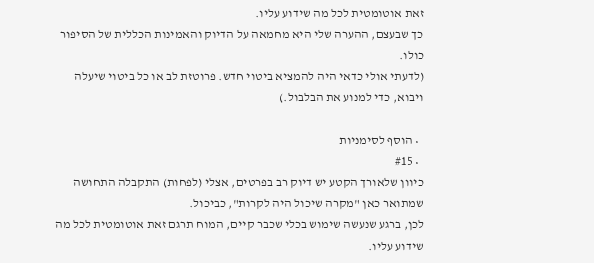זאת אוטומטית לכל מה שידוע עליו.
כך שבעצם, ההערה שלי היא מחמאה על הדיוק והאמינות הכללית של הסיפור כולו.
(לדעתי אולי כדאי היה להמציא ביטוי חדש. פרוטזת לב או כל ביטוי שיעלה ויבוא, כדי למנוע את הבלבול.)

  • הוסף לסימניות
  • #15
כיוון שלאורך הקטע יש דיוק רב בפרטים, אצלי (לפחות) התקבלה התחושה שמתואר כאן "מקרה שיכול היה לקרות", כביכול.
לכן, ברגע שנעשה שימוש בכלי שכבר קיים, המוח תרגם זאת אוטומטית לכל מה שידוע עליו.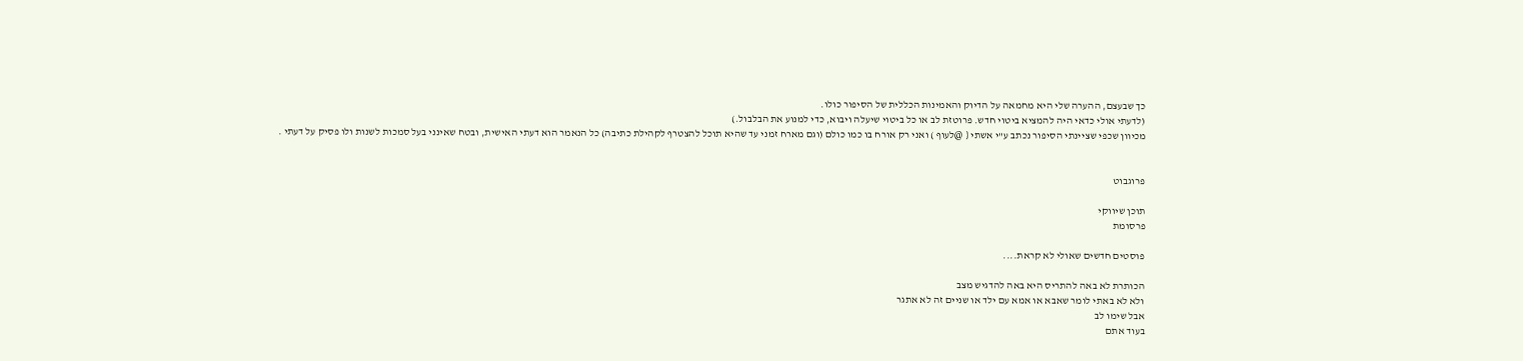כך שבעצם, ההערה שלי היא מחמאה על הדיוק והאמינות הכללית של הסיפור כולו.
(לדעתי אולי כדאי היה להמציא ביטוי חדש. פרוטזת לב או כל ביטוי שיעלה ויבוא, כדי למנוע את הבלבול.)
מכיוון שכפי שציינתי הסיפור נכתב ע"י אשתי { @לעוף ) ואני רק אורח בו כמו כולם (וגם מארח זמני עד שהיא תוכל להצטרף לקהילת כתיבה) כל הנאמר הוא דעתי האישית, ובטח שאינני בעל סמכות לשנות ולו פסיק על דעתי .


פרוגבוט

תוכן שיווקי
פרסומת

פוסטים חדשים שאולי לא קראת....

הכותרת לא באה להתריס היא באה להדגיש מצב
ולא לא באתי לומר שאבא או אמא עם ילד או שניים זה לא אתגר
אבל שימו לב
בעוד אתם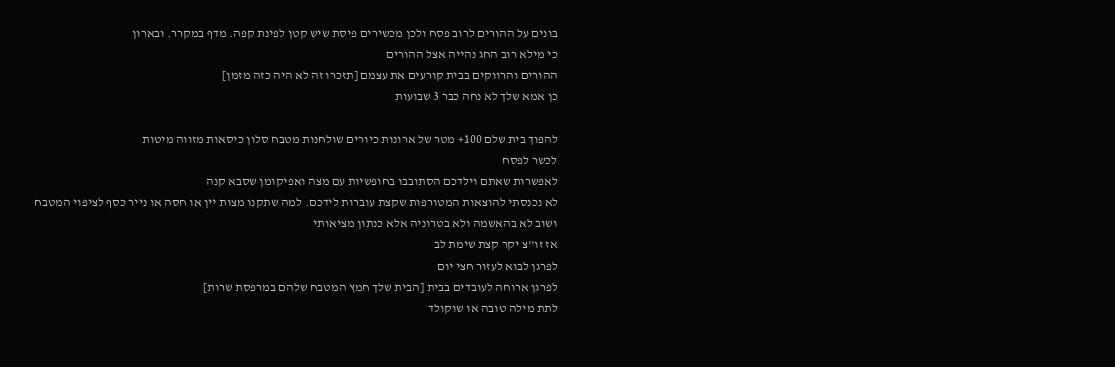בונים על ההורים לרוב פסח ולכן מכשירים פיסת שיש קטן לפינת קפה. מדף במקרר. ובארון
כי מילא רוב החג נהייה אצל ההורים
ההורים והרווקים בבית קורעים את עצמם [תזכרו זה לא היה כזה מזמן]
כן אמא שלך לא נחה כבר 3 שבועות

להפוך בית שלם 100+ מטר של ארונות כיורים שולחנות מטבח סלון כיסאות מזווה מיטות
לכשר לפסח
לאפשרות שאתם וילדכם הסתובבו בחופשיות עם מצה ואפיקומן שסבא קנה
לא נכנסתי להוצאות המטורפות שקצת עוברות לידכם. למה שתקנו מצות יין או חסה או נייר כסף לציפוי המטבח
ושוב לא בהאשמה ולא בטרוניה אלא כנתון מציאותי
אז זו''צ יקר קצת שימת לב
לפרגן לבוא לעזור חצי יום
לפרגן ארוחה לעובדים בבית [הבית שלך חמץ המטבח שלהם במרפסת שרות]
לתת מילה טובה או שוקולד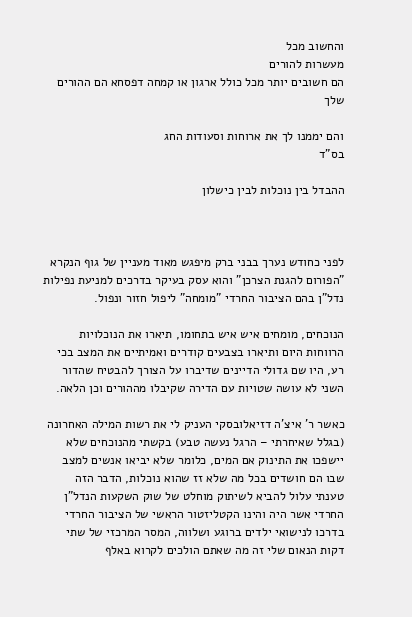והחשוב מכל
מעשרות להורים
הם חשובים יותר מכל כולל ארגון או קמחה דפסחא הם ההורים שלך

והם יממנו לך את ארוחות וסעודות החג
בס"ד

ההבדל בין נוכלות לבין כישלון



לפני כחודש נערך בבני ברק מיפגש מאוד מעניין של גוף הנקרא "הפורום להגנת הצרכן" והוא עסק בעיקר בדרכים למניעת נפילות נדל"ן בהם הציבור החרדי "מומחה" ליפול חזור ונפול.

הנוכחים, מומחים איש איש בתחומו, תיארו את הנוכלויות הרווחות היום ותיארו בצבעים קודרים ואמיתיים את המצב בכי רע, היו שם גדולי הדיינים שדיברו על הצורך להבטיח שהדור השני לא עושה שטויות עם הדירה שקיבלו מההורים וכן הלאה.

כאשר ר' איצ'ה דזיאלובסקי העניק לי את רשות המילה האחרונה (בגלל שאיחרתי – הרגל נעשה טבע) בקשתי מהנוכחים שלא יישפכו את התינוק אם המים, כלומר שלא יביאו אנשים למצב שבו הם חושדים בכל מה שלא זז שהוא נוכלות, הדבר הזה טענתי עלול להביא לשיתוק מוחלט של שוק השקעות הנדל"ן החרדי אשר היה והינו הקטליזטור הראשי של הציבור החרדי בדרכו לנישואי ילדים ברוגע ושלווה, המסר המרכזי של שתי דקות הנאום שלי זה מה שאתם הולכים לקרוא באלף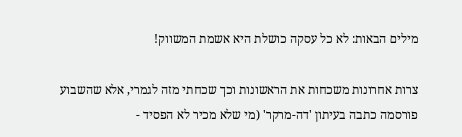מילים הבאות: לא כל עסקה כושלת היא אשמת המשווק!

צרות אחרונות משכחות את הראשונות וכך שכחתי מזה לגמרי, אלא שהשבוע פורסמה כתבה בעיתון 'דה-מרקר' (מי שלא מכיר לא הפסיד -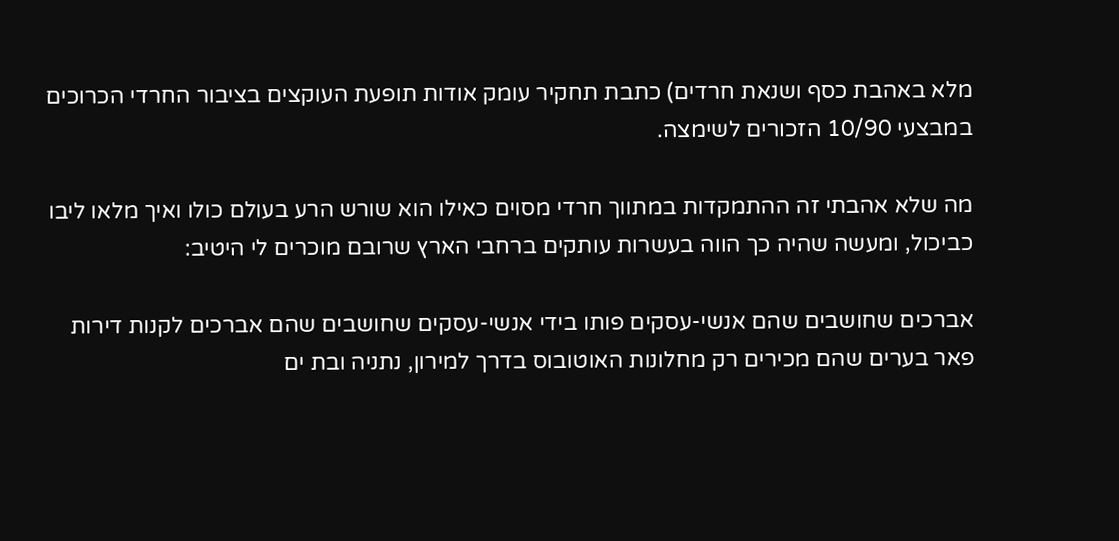מלא באהבת כסף ושנאת חרדים) כתבת תחקיר עומק אודות תופעת העוקצים בציבור החרדי הכרוכים במבצעי 10/90 הזכורים לשימצה.

מה שלא אהבתי זה ההתמקדות במתווך חרדי מסוים כאילו הוא שורש הרע בעולם כולו ואיך מלאו ליבו כביכול, ומעשה שהיה כך הווה בעשרות עותקים ברחבי הארץ שרובם מוכרים לי היטיב:

אברכים שחושבים שהם אנשי-עסקים פותו בידי אנשי-עסקים שחושבים שהם אברכים לקנות דירות פאר בערים שהם מכירים רק מחלונות האוטובוס בדרך למירון, נתניה ובת ים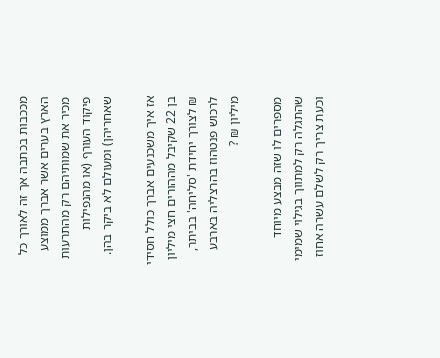מככבות בכתבה אך זה לאורך כל הארץ בערים אשר אברך ממוצע מכיר את שמותיהם רק מהתרעות פיקוד העורף (או מהנפילות שאחריהן) ומעולם לא ביקר בהן.

אז איך משכנעים אברך כולל חסידי בן 22 שקיבל מההורים חצי מיליון ₪ לצורך יחידת 'סליחה' בביתר, לרכוש פנטהוז בהרצליה בארבע מיליון ₪ ?

מספרים לו שזה מבצע מיוחד שהתגלה רק למתווך בגילוי שמימי וכעת צריך רק לשלם עשרה אחוז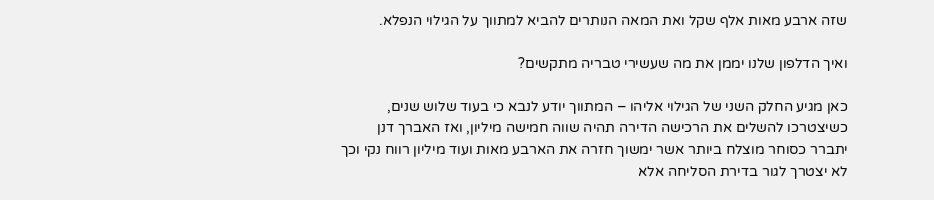שזה ארבע מאות אלף שקל ואת המאה הנותרים להביא למתווך על הגילוי הנפלא.

ואיך הדלפון שלנו יממן את מה שעשירי טבריה מתקשים?

כאן מגיע החלק השני של הגילוי אליהו – המתווך יודע לנבא כי בעוד שלוש שנים, כשיצטרכו להשלים את הרכישה הדירה תהיה שווה חמישה מיליון, ואז האברך דנן יתברר כסוחר מוצלח ביותר אשר ימשוך חזרה את הארבע מאות ועוד מיליון רווח נקי וכך לא יצטרך לגור בדירת הסליחה אלא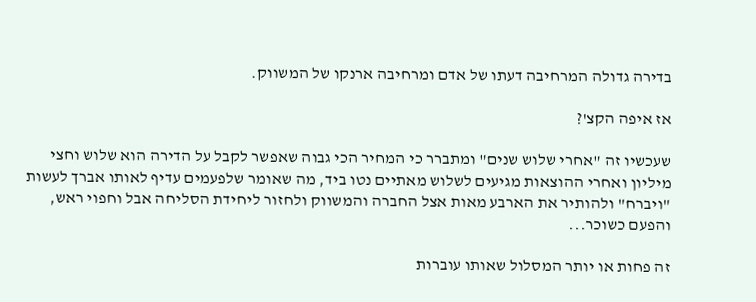בדירה גדולה המרחיבה דעתו של אדם ומרחיבה ארנקו של המשווק.

אז איפה הקצ'?

שעכשיו זה "אחרי שלוש שנים" ומתברר כי המחיר הכי גבוה שאפשר לקבל על הדירה הוא שלוש וחצי מיליון ואחרי ההוצאות מגיעים לשלוש מאתיים נטו ביד, מה שאומר שלפעמים עדיף לאותו אברך לעשות "ויברח" ולהותיר את הארבע מאות אצל החברה והמשווק ולחזור ליחידת הסליחה אבל וחפוי ראש, והפעם כשוכר...

זה פחות או יותר המסלול שאותו עוברות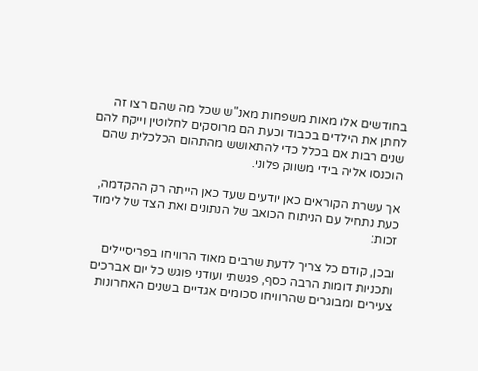בחודשים אלו מאות משפחות מאנ"ש שכל מה שהם רצו זה לחתן את הילדים בכבוד וכעת הם מרוסקים לחלוטין וייקח להם שנים רבות אם בכלל כדי להתאושש מהתהום הכלכלית שהם הוכנסו אליה בידי משווק פלוני.

אך עשרת הקוראים כאן יודעים שעד כאן הייתה רק ההקדמה, כעת נתחיל עם הניתוח הכואב של הנתונים ואת הצד של לימוד זכות:

ובכן, קודם כל צריך לדעת שרבים מאוד הרוויחו בפריסיילים ותכניות דומות הרבה כסף, פגשתי ועודני פוגש כל יום אברכים צעירים ומבוגרים שהרוויחו סכומים אגדיים בשנים האחרונות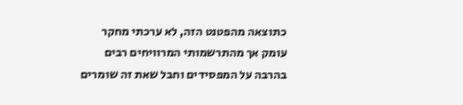כתוצאה מהפטנט הזה, לא ערכתי מחקר עומק אך מהתרשמותי המרוויחים רבים בהרבה על המפסידים וחבל שאת זה שומרים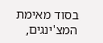בסוד מאימת המצ'ינגים,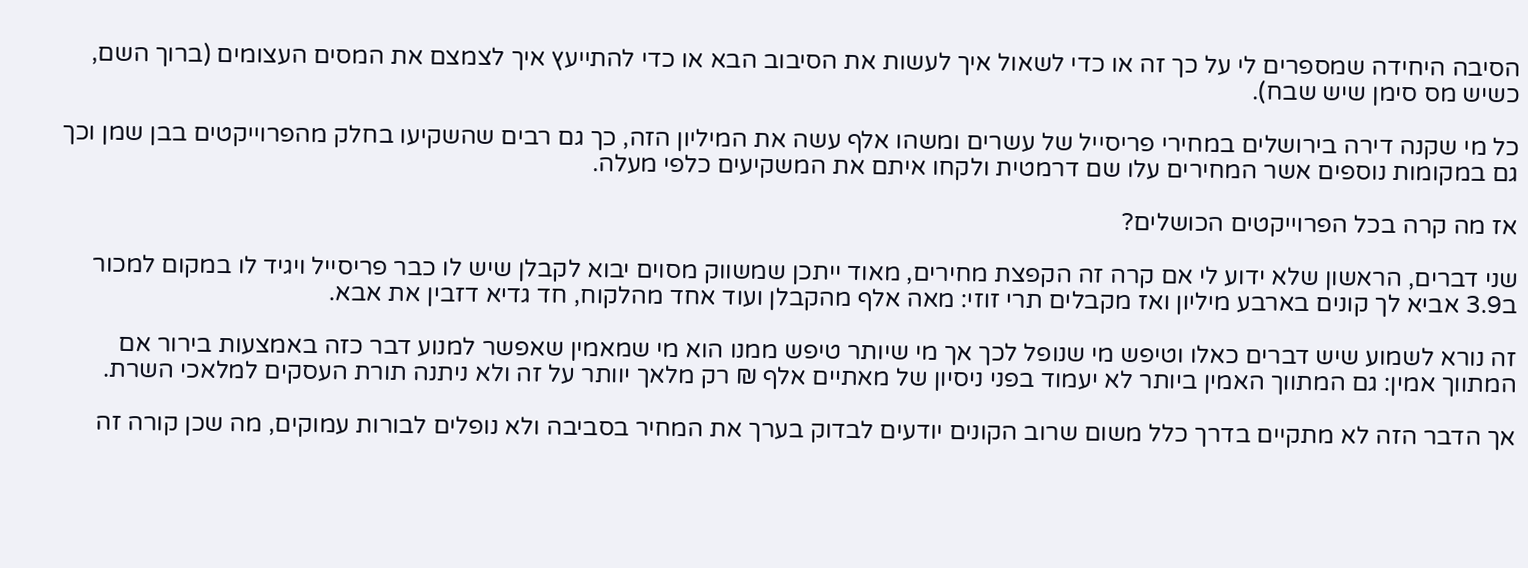הסיבה היחידה שמספרים לי על כך זה או כדי לשאול איך לעשות את הסיבוב הבא או כדי להתייעץ איך לצמצם את המסים העצומים (ברוך השם, כשיש מס סימן שיש שבח).

כל מי שקנה דירה בירושלים במחירי פריסייל של עשרים ומשהו אלף עשה את המיליון הזה, כך גם רבים שהשקיעו בחלק מהפרוייקטים בבן שמן וכך גם במקומות נוספים אשר המחירים עלו שם דרמטית ולקחו איתם את המשקיעים כלפי מעלה.

אז מה קרה בכל הפרוייקטים הכושלים?

שני דברים, הראשון שלא ידוע לי אם קרה זה הקפצת מחירים, מאוד ייתכן שמשווק מסוים יבוא לקבלן שיש לו כבר פריסייל ויגיד לו במקום למכור ב3.9 אביא לך קונים בארבע מיליון ואז מקבלים תרי זוזי: מאה אלף מהקבלן ועוד אחד מהלקוח, חד גדיא דזבין את אבא.

זה נורא לשמוע שיש דברים כאלו וטיפש מי שנופל לכך אך מי שיותר טיפש ממנו הוא מי שמאמין שאפשר למנוע דבר כזה באמצעות בירור אם המתווך אמין: גם המתווך האמין ביותר לא יעמוד בפני ניסיון של מאתיים אלף ₪ רק מלאך יוותר על זה ולא ניתנה תורת העסקים למלאכי השרת.

אך הדבר הזה לא מתקיים בדרך כלל משום שרוב הקונים יודעים לבדוק בערך את המחיר בסביבה ולא נופלים לבורות עמוקים, מה שכן קורה זה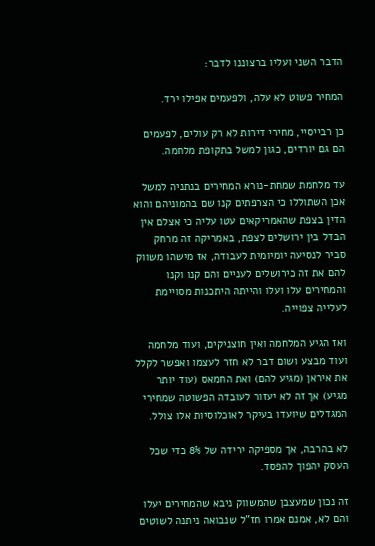הדבר השני ועליו ברצוננו לדבר:

המחיר פשוט לא עלה, ולפעמים אפילו ירד.

כן רבייסיי, מחירי דירות לא רק עולים, לפעמים הם גם יורדים, כגון למשל בתקופת מלחמה.

עד מלחמת שמחת-נורא המחירים בנתניה למשל אכן השתוללו כי הצרפתים קנו שם בהמוניהם והוא הדין בצפת שהאמריקאים עטו עליה כי אצלם אין הבדל בין ירושלים לצפת, באמריקה זה מרחק סביר לנסיעה יומיומית לעבודה, אז מישהו משווק להם את זה כירושלים לעניים והם קנו וקנו והמחירים עלו ועלו והייתה היתכנות מסויימת לעלייה צפוייה.

ואז הגיע המלחמה ואין חוצניקים, ועוד מלחמה ועוד מבצע ושום דבר לא חזר לעצמו ואפשר לקלל את איראן (מגיע להם) ואת החמאס (עוד יותר מגיע) אך זה לא יעזור לעובדה הפשוטה שמחירי המגדלים שיועדו בעיקר לאוכלוסיות אלו צולל.

לא בהרבה, אך מספיקה ירידה של 8% כדי שכל העסק יהפוך להפסד.

זה נכון שמעצבן שהמשווק ניבא שהמחירים יעלו והם לא, אמנם אמרו חז"ל שנבואה ניתנה לשוטים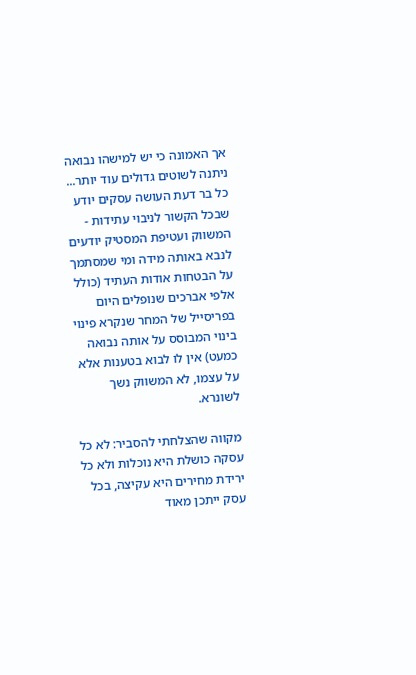אך האמונה כי יש למישהו נבואה ניתנה לשוטים גדולים עוד יותר... כל בר דעת העושה עסקים יודע שבכל הקשור לניבוי עתידות - המשווק ועטיפת המסטיק יודעים לנבא באותה מידה ומי שמסתמך על הבטחות אודות העתיד (כולל אלפי אברכים שנופלים היום בפריסייל של המחר שנקרא פינוי בינוי המבוסס על אותה נבואה כמעט) אין לו לבוא בטענות אלא על עצמו, לא המשווק נשך לשונרא.

מקווה שהצלחתי להסביר: לא כל עסקה כושלת היא נוכלות ולא כל ירידת מחירים היא עקיצה, בכל עסק ייתכן מאוד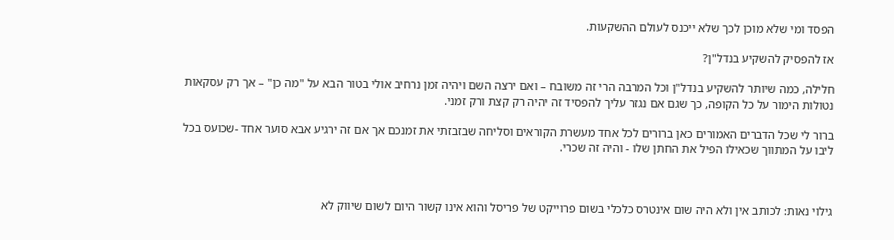הפסד ומי שלא מוכן לכך שלא ייכנס לעולם ההשקעות.

אז להפסיק להשקיע בנדל"ן?

חלילה, כמה שיותר להשקיע בנדל"ן וכל המרבה הרי זה משובח – ואם ירצה השם ויהיה זמן נרחיב אולי בטור הבא על "מה כן" – אך רק עסקאות נטולות הימור על כל הקופה, כך שגם אם נגזר עליך להפסיד זה יהיה רק קצת ורק זמני.

ברור לי שכל הדברים האמורים כאן ברורים לכל אחד מעשרת הקוראים וסליחה שבזבזתי את זמנכם אך אם זה ירגיע אבא סוער אחד -שכועס בכל ליבו על המתווך שכאילו הפיל את החתן שלו - והיה זה שכרי.



גילוי נאות: לכותב אין ולא היה שום אינטרס כלכלי בשום פרוייקט של פריסל והוא אינו קשור היום לשום שיווק לא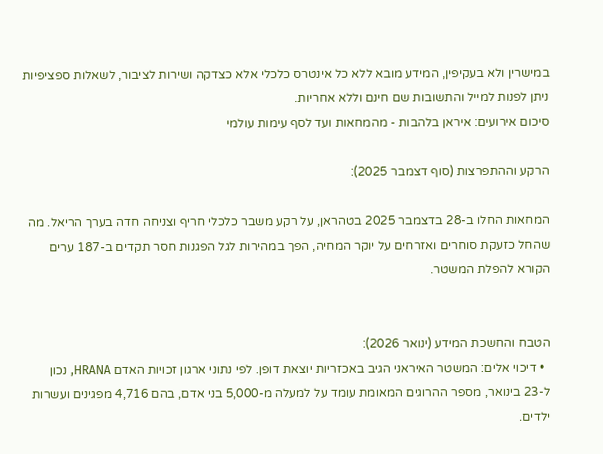במישרין ולא בעקיפין, המידע מובא ללא כל אינטרס כלכלי אלא כצדקה ושירות לציבור, לשאלות ספציפיות ניתן לפנות למייל והתשובות שם חינם וללא אחריות.
סיכום אירועים: איראן בלהבות - מהמחאות ועד לסף עימות עולמי

הרקע וההתפרצות (סוף דצמבר 2025):

המחאות החלו ב-28 בדצמבר 2025 בטהראן, על רקע משבר כלכלי חריף וצניחה חדה בערך הריאל. מה שהחל כזעקת סוחרים ואזרחים על יוקר המחיה, הפך במהירות לגל הפגנות חסר תקדים ב-187 ערים הקורא להפלת המשטר.


הטבח והחשכת המידע (ינואר 2026):
  • דיכוי אלים: המשטר האיראני הגיב באכזריות יוצאת דופן. לפי נתוני ארגון זכויות האדם HRANA, נכון ל-23 בינואר, מספר ההרוגים המאומת עומד על למעלה מ-5,000 בני אדם, בהם 4,716 מפגינים ועשרות ילדים.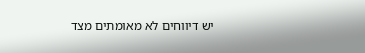יש דיווחים לא מאומתים מצד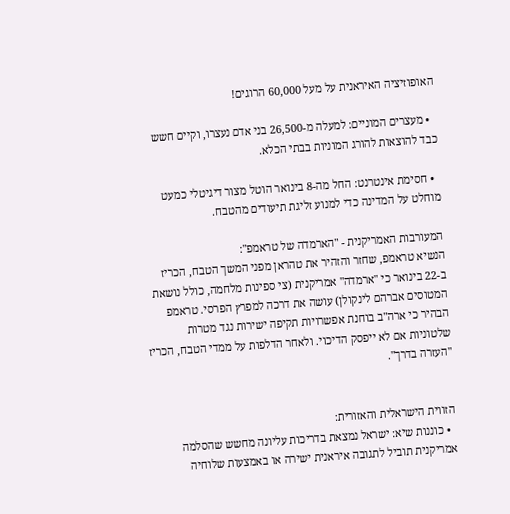האופוזיציה האיראנית על מעל 60,000 הרוגים!

  • מעצרים המוניים: למעלה מ-26,500 בני אדם נעצרו, וקיים חשש כבד להוצאות להורג המוניות בבתי הכלא.

  • חסימת אינטרנט: החל מה-8 בינואר הוטל מצור דיגיטלי כמעט מוחלט על המדינה כדי למנוע זליגת תיעודים מהטבח.

המעורבות האמריקנית - "הארמדה של טראמפ":
הנשיא טראמפ, שחזר והזהיר את טהראן מפני המשך הטבח, הכריז ב-22 בינואר כי "ארמדה" אמריקנית (צי ספינות מלחמה, כולל נושאת המטוסים אברהם לינקולן) עושה את דרכה למפרץ הפרסי. טראמפ הבהיר כי ארה"ב בוחנת אפשרויות תקיפה ישירות נגד מטרות שלטוניות אם לא ייפסק הדיכוי. ולאחר הדלפות על ממדי הטבח, הכריז "העזרה בדרך".


הזווית הישראלית והאזורית:
  • כוננות שיא: ישראל נמצאת בדריכות עליונה מחשש שהסלמה אמריקנית תוביל לתגובה איראנית ישירה או באמצעות שלוחיה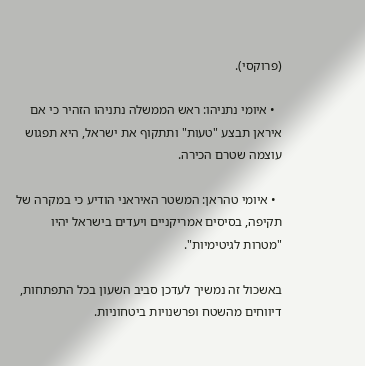(פרוקסי).

  • איומי נתניהו: ראש הממשלה נתניהו הזהיר כי אם איראן תבצע "טעות" ותתקוף את ישראל, היא תפגוש עוצמה שטרם הכירה.

  • איומי טהראן: המשטר האיראני הודיע כי במקרה של תקיפה, בסיסים אמריקניים ויעדים בישראל יהיו "מטרות לגיטימיות".

באשכול זה נמשיך לעדכן סביב השעון בכל התפתחות, דיווחים מהשטח ופרשנויות ביטחוניות.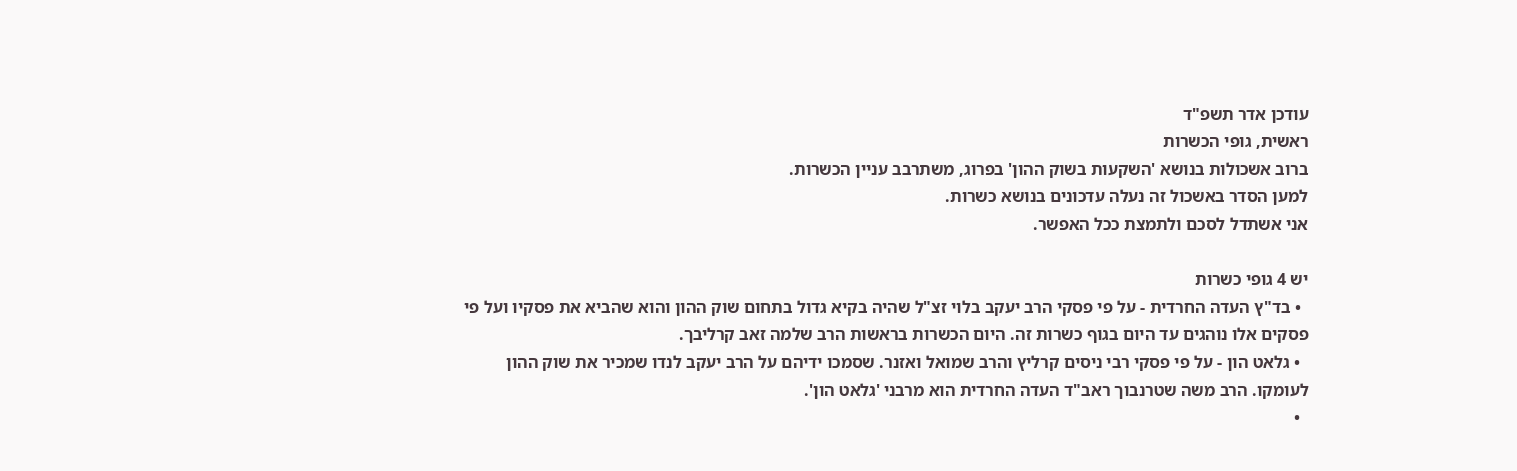עודכן אדר תשפ"ד
ראשית, גופי הכשרות
ברוב אשכולות בנושא 'השקעות בשוק ההון' בפרוג, משתרבב עניין הכשרות.
למען הסדר באשכול זה נעלה עדכונים בנושא כשרות.
אני אשתדל לסכם ולתמצת ככל האפשר.

יש 4 גופי כשרות
  • בד"ץ העדה החרדית - על פי פסקי הרב יעקב בלוי זצ"ל שהיה בקיא גדול בתחום שוק ההון והוא שהביא את פסקיו ועל פי פסקים אלו נוהגים עד היום בגוף כשרות זה. היום הכשרות בראשות הרב שלמה זאב קרליבך.
  • גלאט הון - על פי פסקי רבי ניסים קרליץ והרב שמואל ואזנר. שסמכו ידיהם על הרב יעקב לנדו שמכיר את שוק ההון לעומקו. הרב משה שטרנבוך ראב"ד העדה החרדית הוא מרבני 'גלאט הון'.
  •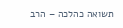תשואה כהלכה – הרב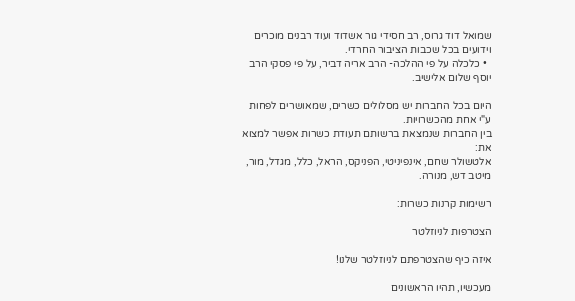שמואל דוד גרוס, רב חסידי גור אשדוד ועוד רבנים מוכרים וידועים בכל שכבות הציבור החרדי.
  • כלכלה על פי ההלכה- הרב אריה דביר, על פי פסקי הרב יוסף שלום אלישיב.

היום בכל החברות יש מסלולים כשרים, שמאושרים לפחות ע"י אחת מהכשרויות.
בין החברות שנמצאת ברשותם תעודת כשרות אפשר למצוא את:
אלטשולר שחם, אינפיניטי, הפניקס, הראל, כלל, מגדל, מור, מיטב דש, מנורה.

רשימות קרנות כשרות:

הצטרפות לניוזלטר

איזה כיף שהצטרפתם לניוזלטר שלנו!

מעכשיו, תהיו הראשונים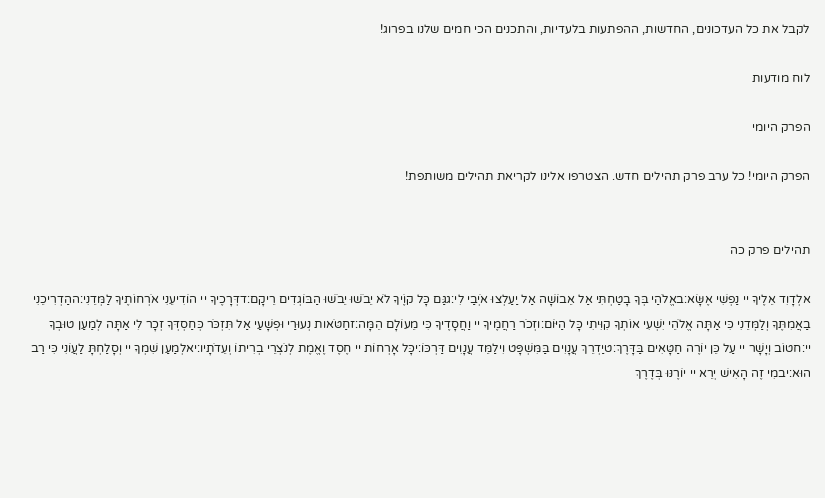לקבל את כל העדכונים, החדשות, ההפתעות בלעדיות, והתכנים הכי חמים שלנו בפרוג!

לוח מודעות

הפרק היומי

הפרק היומי! כל ערב פרק תהילים חדש. הצטרפו אלינו לקריאת תהילים משותפת!


תהילים פרק כה

אלְדָוִד אֵלֶיךָ יי נַפְשִׁי אֶשָּׂא:באֱלֹהַי בְּךָ בָטַחְתִּי אַל אֵבוֹשָׁה אַל יַעַלְצוּ אֹיְבַי לִי:גגַּם כָּל קוֶֹיךָ לֹא יֵבֹשׁוּ יֵבֹשׁוּ הַבּוֹגְדִים רֵיקָם:דדְּרָכֶיךָ יי הוֹדִיעֵנִי אֹרְחוֹתֶיךָ לַמְּדֵנִי:ההַדְרִיכֵנִי בַאֲמִתֶּךָ וְלַמְּדֵנִי כִּי אַתָּה אֱלֹהֵי יִשְׁעִי אוֹתְךָ קִוִּיתִי כָּל הַיּוֹם:וזְכֹר רַחֲמֶיךָ יי וַחֲסָדֶיךָ כִּי מֵעוֹלָם הֵמָּה:זחַטֹּאות נְעוּרַי וּפְשָׁעַי אַל תִּזְכֹּר כְּחַסְדְּךָ זְכָר לִי אַתָּה לְמַעַן טוּבְךָ יי:חטוֹב וְיָשָׁר יי עַל כֵּן יוֹרֶה חַטָּאִים בַּדָּרֶךְ:טיַדְרֵךְ עֲנָוִים בַּמִּשְׁפָּט וִילַמֵּד עֲנָוִים דַּרְכּוֹ:יכָּל אָרְחוֹת יי חֶסֶד וֶאֱמֶת לְנֹצְרֵי בְרִיתוֹ וְעֵדֹתָיו:יאלְמַעַן שִׁמְךָ יי וְסָלַחְתָּ לַעֲוֹנִי כִּי רַב הוּא:יבמִי זֶה הָאִישׁ יְרֵא יי יוֹרֶנּוּ בְּדֶרֶךְ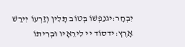יִבְחָר:יגנַפְשׁוֹ בְּטוֹב תָּלִין וְזַרְעוֹ יִירַשׁ אָרֶץ:ידסוֹד יי לִירֵאָיו וּבְרִיתוֹ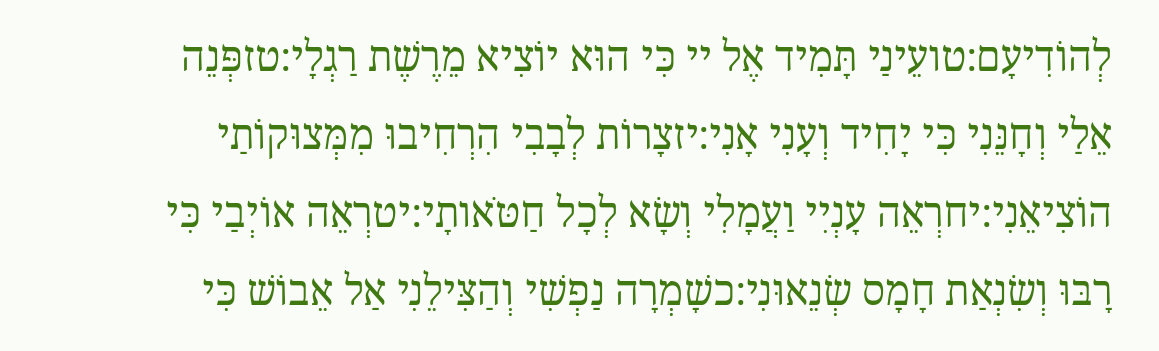לְהוֹדִיעָם:טועֵינַי תָּמִיד אֶל יי כִּי הוּא יוֹצִיא מֵרֶשֶׁת רַגְלָי:טזפְּנֵה אֵלַי וְחָנֵּנִי כִּי יָחִיד וְעָנִי אָנִי:יזצָרוֹת לְבָבִי הִרְחִיבוּ מִמְּצוּקוֹתַי הוֹצִיאֵנִי:יחרְאֵה עָנְיִי וַעֲמָלִי וְשָׂא לְכָל חַטֹּאותָי:יטרְאֵה אוֹיְבַי כִּי רָבּוּ וְשִׂנְאַת חָמָס שְׂנֵאוּנִי:כשָׁמְרָה נַפְשִׁי וְהַצִּילֵנִי אַל אֵבוֹשׁ כִּי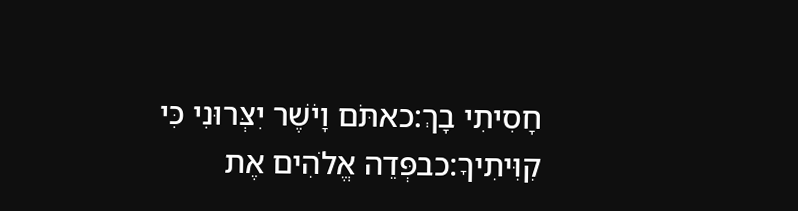חָסִיתִי בָךְ:כאתֹּם וָיֹשֶׁר יִצְּרוּנִי כִּי קִוִּיתִיךָ:כבפְּדֵה אֱלֹהִים אֶת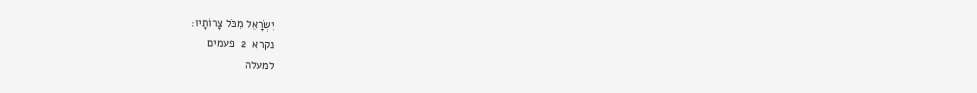יִשְׂרָאֵל מִכֹּל צָרוֹתָיו:
נקרא  2  פעמים
למעלה